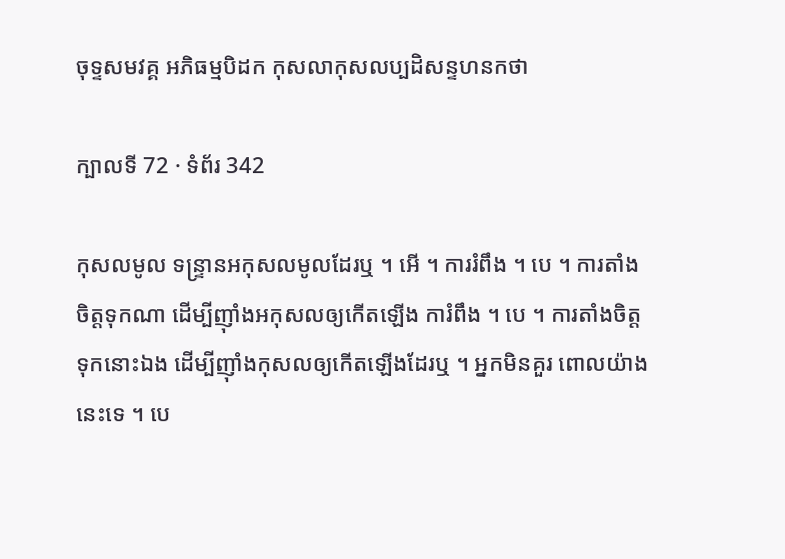ចុទ្ទសមវគ្គ អភិធម្មបិដក កុសលាកុសលប្បដិសន្ទហនកថា

ក្បាលទី 72 · ទំព័រ 342

កុសលមូល ទន្រ្ទានអកុសលមូលដែរឬ ។ អើ ។ ការរំពឹង ។ បេ ។ ការតាំងចិត្តទុកណា ដើម្បីញ៉ាំងអកុសលឲ្យកើតឡើង ការំពឹង ។ បេ ។ ការតាំងចិត្តទុកនោះឯង ដើម្បីញ៉ាំងកុសលឲ្យកើតឡើងដែរឬ ។ អ្នកមិនគួរ ពោលយ៉ាងនេះទេ ។ បេ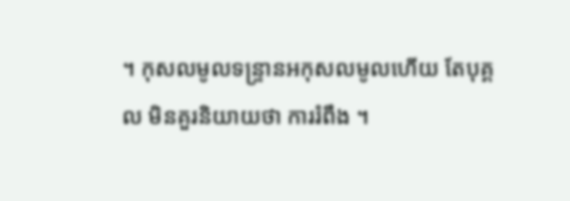។ កុសលមូលទន្រ្ទានអកុសលមូលហើយ តែបុគ្គល មិនគួរនិយាយថា ការរំពឹង ។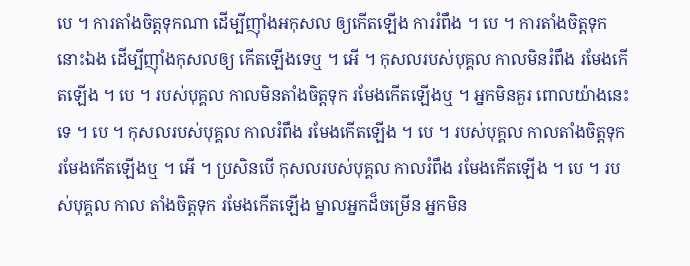បេ ។ ការតាំងចិត្តទុកណា ដើម្បីញ៉ាំងអកុសល ឲ្យកើតឡើង ការរំពឹង ។ បេ ។ ការតាំងចិត្តទុកនោះឯង ដើម្បីញ៉ាំងកុសលឲ្យ កើតឡើងទេឬ ។ អើ ។ កុសលរបស់បុគ្គល កាលមិនរំពឹង រមែងកើតឡើង ។ បេ ។ របស់បុគ្គល កាលមិនតាំងចិត្តទុក រមែងកើតឡើងឬ ។ អ្នកមិនគួរ ពោលយ៉ាងនេះទេ ។ បេ ។ កុសលរបស់បុគ្គល កាលរំពឹង រមែងកើតឡើង ។ បេ ។ របស់បុគ្គល កាលតាំងចិត្តទុក រមែងកើតឡើងឬ ។ អើ ។ ប្រសិនបើ កុសលរបស់បុគ្គល កាលរំពឹង រមែងកើតឡើង ។ បេ ។ របស់បុគ្គល កាល តាំងចិត្តទុក រមែងកើតឡើង ម្នាលអ្នកដ៏ចម្រើន អ្នកមិន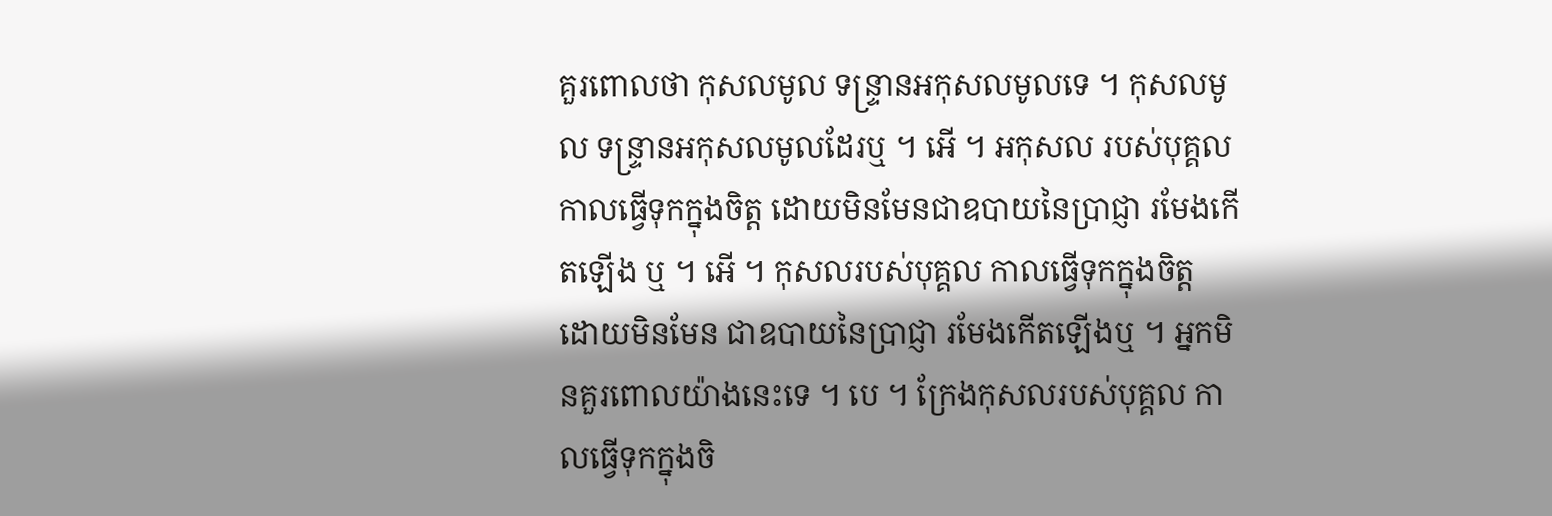គួរពោលថា កុសលមូល ទន្រ្ទានអកុសលមូលទេ ។ កុសលមូល ទន្រ្ទានអកុសលមូលដែរឬ ។ អើ ។ អកុសល របស់បុគ្គល កាលធ្វើទុកក្នុងចិត្ត ដោយមិនមែនជាឧបាយនៃប្រាជ្ញា រមែងកើតឡើង ឬ ។ អើ ។ កុសលរបស់បុគ្គល កាលធ្វើទុកក្នុងចិត្ត ដោយមិនមែន ជាឧបាយនៃប្រាជ្ញា រមែងកើតឡើងឬ ។ អ្នកមិនគួរពោលយ៉ាងនេះទេ ។ បេ ។ ក្រែងកុសលរបស់បុគ្គល កាលធ្វើទុកក្នុងចិ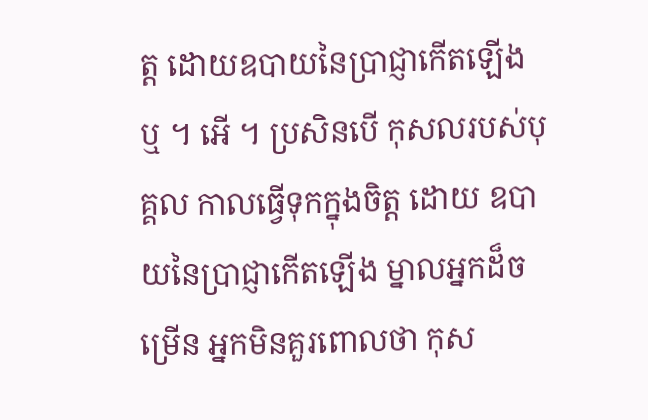ត្ត ដោយឧបាយនៃប្រាជ្ញាកើតឡើង ឬ ។ អើ ។ ប្រសិនបើ កុសលរបស់បុគ្គល កាលធ្វើទុកក្នុងចិត្ត ដោយ ឧបាយនៃប្រាជ្ញាកើតឡើង ម្នាលអ្នកដ៏ចម្រើន អ្នកមិនគួរពោលថា កុស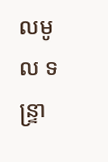លមូល ទន្រ្ទា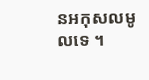នអកុសលមូលទេ ។